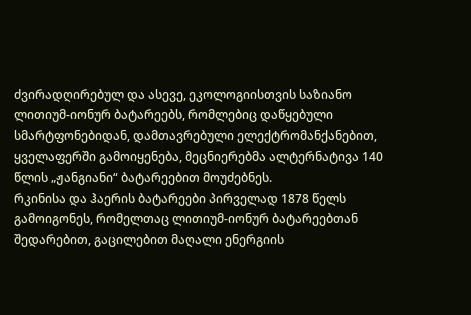ძვირადღირებულ და ასევე, ეკოლოგიისთვის საზიანო ლითიუმ-იონურ ბატარეებს, რომლებიც დაწყებული სმარტფონებიდან, დამთავრებული ელექტრომანქანებით, ყველაფერში გამოიყენება, მეცნიერებმა ალტერნატივა 140 წლის „ჟანგიანი“ ბატარეებით მოუძებნეს.
რკინისა და ჰაერის ბატარეები პირველად 1878 წელს გამოიგონეს, რომელთაც ლითიუმ-იონურ ბატარეებთან შედარებით, გაცილებით მაღალი ენერგიის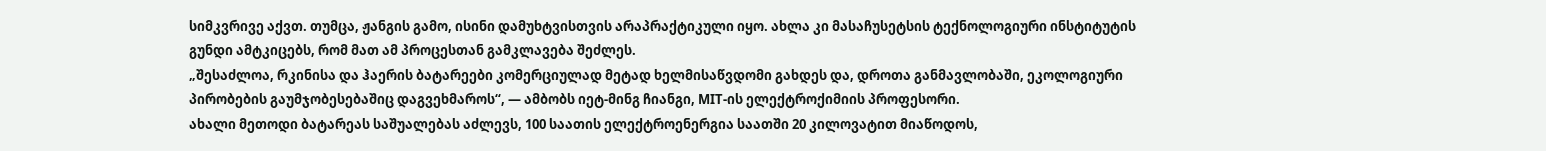სიმკვრივე აქვთ. თუმცა, ჟანგის გამო, ისინი დამუხტვისთვის არაპრაქტიკული იყო. ახლა კი მასაჩუსეტსის ტექნოლოგიური ინსტიტუტის გუნდი ამტკიცებს, რომ მათ ამ პროცესთან გამკლავება შეძლეს.
„შესაძლოა, რკინისა და ჰაერის ბატარეები კომერციულად მეტად ხელმისაწვდომი გახდეს და, დროთა განმავლობაში, ეკოლოგიური პირობების გაუმჯობესებაშიც დაგვეხმაროს“, — ამბობს იეტ-მინგ ჩიანგი, MIT-ის ელექტროქიმიის პროფესორი.
ახალი მეთოდი ბატარეას საშუალებას აძლევს, 100 საათის ელექტროენერგია საათში 20 კილოვატით მიაწოდოს,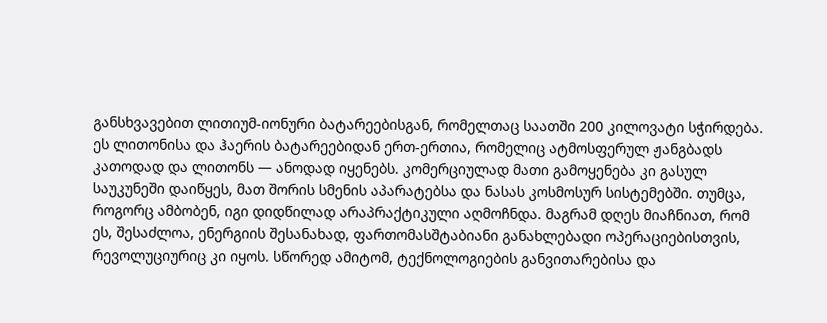განსხვავებით ლითიუმ-იონური ბატარეებისგან, რომელთაც საათში 200 კილოვატი სჭირდება. ეს ლითონისა და ჰაერის ბატარეებიდან ერთ-ერთია, რომელიც ატმოსფერულ ჟანგბადს კათოდად და ლითონს — ანოდად იყენებს. კომერციულად მათი გამოყენება კი გასულ საუკუნეში დაიწყეს, მათ შორის სმენის აპარატებსა და ნასას კოსმოსურ სისტემებში. თუმცა, როგორც ამბობენ, იგი დიდწილად არაპრაქტიკული აღმოჩნდა. მაგრამ დღეს მიაჩნიათ, რომ ეს, შესაძლოა, ენერგიის შესანახად, ფართომასშტაბიანი განახლებადი ოპერაციებისთვის, რევოლუციურიც კი იყოს. სწორედ ამიტომ, ტექნოლოგიების განვითარებისა და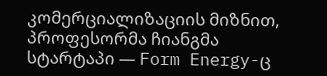კომერციალიზაციის მიზნით, პროფესორმა ჩიანგმა სტარტაპი — Form Energy-ც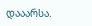დააარსა.